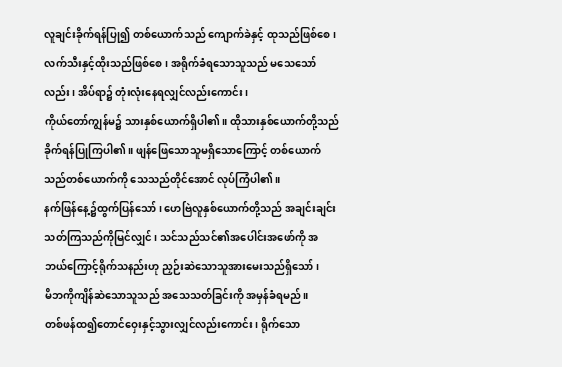လူချင်းခိုက်ရန်ပြု၍ တစ်ယောက်သည် ကျောက်ခဲနှင့် ထုသည်ဖြစ်စေ၊ လက်သီးနှင့်ထိုးသည်ဖြစ်စေ၊ အရိုက်ခံရသောသူသည် မသေသော်လည်း၊ အိပ်ရာ၌ တုံးလုံးနေရလျှင်လည်းကောင်း၊
ကိုယ်တော်ကျွန်မ၌ သားနှစ်ယောက်ရှိပါ၏။ ထိုသားနှစ်ယောက်တို့သည် ခိုက်ရန်ပြုကြပါ၏။ ဖျန်ဖြေသောသူမရှိသောကြောင့် တစ်ယောက်သည်တစ်ယောက်ကို သေသည်တိုင်အောင် လုပ်ကြံပါ၏။
နက်ဖြန်နေ့၌ထွက်ပြန်သော်၊ ဟေဗြဲလူနှစ်ယောက်တို့သည် အချင်းချင်းသတ်ကြသည်ကိုမြင်လျှင်၊ သင်သည်သင်၏အပေါင်းအဖော်ကို အဘယ်ကြောင့်ရိုက်သနည်းဟု ညှဉ်းဆဲသောသူအားမေးသည်ရှိသော်၊
မိဘကိုကျိန်ဆဲသောသူသည် အသေသတ်ခြင်းကို အမှန်ခံရမည်။
တစ်ဖန်ထ၍တောင်ဝှေးနှင့်သွားလျှင်လည်းကောင်း၊ ရိုက်သော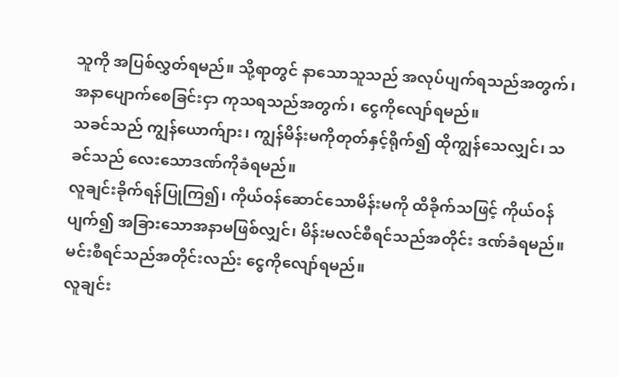သူကို အပြစ်လွှတ်ရမည်။ သို့ရာတွင် နာသောသူသည် အလုပ်ပျက်ရသည်အတွက်၊ အနာပျောက်စေခြင်းငှာ ကုသရသည်အတွက်၊ ငွေကိုလျော်ရမည်။
သခင်သည် ကျွန်ယောက်ျား၊ ကျွန်မိန်းမကိုတုတ်နှင့်ရိုက်၍ ထိုကျွန်သေလျှင်၊ သခင်သည် လေးသောဒဏ်ကိုခံရမည်။
လူချင်းခိုက်ရန်ပြုကြ၍၊ ကိုယ်ဝန်ဆောင်သောမိန်းမကို ထိခိုက်သဖြင့် ကိုယ်ဝန်ပျက်၍ အခြားသောအနာမဖြစ်လျှင်၊ မိန်းမလင်စီရင်သည်အတိုင်း ဒဏ်ခံရမည်။ မင်းစီရင်သည်အတိုင်းလည်း ငွေကိုလျော်ရမည်။
လူချင်း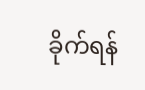ခိုက်ရန်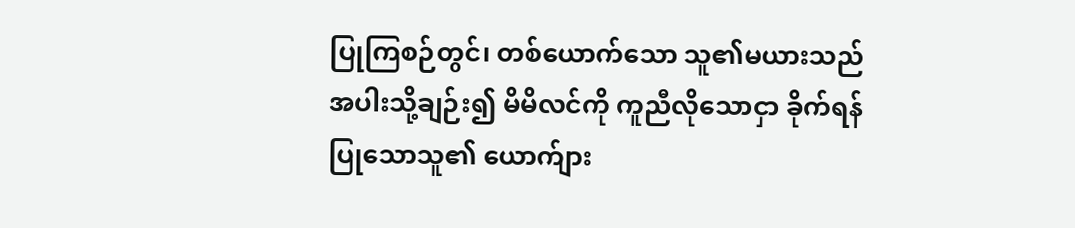ပြုကြစဉ်တွင်၊ တစ်ယောက်သော သူ၏မယားသည် အပါးသို့ချဉ်း၍ မိမိလင်ကို ကူညီလိုသောငှာ ခိုက်ရန်ပြုသောသူ၏ ယောက်ျား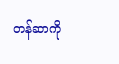တန်ဆာကို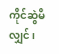ကိုင်ဆွဲမိလျှင်၊